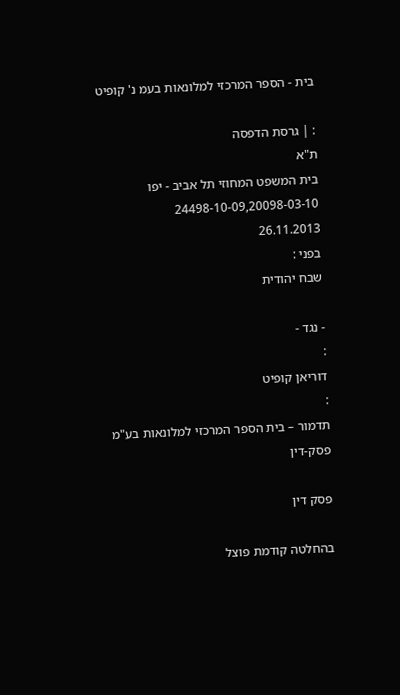בית - הספר המרכזי למלונאות בעמ נ' קופיט

: | גרסת הדפסה
ת"א
בית המשפט המחוזי תל אביב - יפו
24498-10-09,20098-03-10
26.11.2013
בפני :
שבח יהודית

- נגד -
:
דוריאן קופיט
:
תדמור – בית הספר המרכזי למלונאות בע"מ
פסק-דין

פסק דין

בהחלטה קודמת פוצל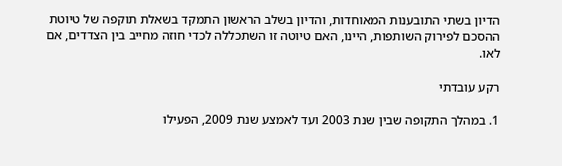הדיון בשתי התובענות המאוחדות, והדיון בשלב הראשון התמקד בשאלת תוקפה של טיוטת ההסכם לפירוק השותפות, היינו, האם טיוטה זו השתכללה לכדי חוזה מחייב בין הצדדים, אם לאו.

רקע עובדתי

1. במהלך התקופה שבין שנת 2003 ועד לאמצע שנת 2009, הפעילו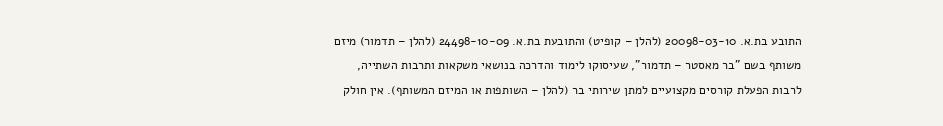התובע בת.א. 20098-03-10 (להלן – קופיט) והתובעת בת.א. 24498-10-09 (להלן – תדמור) מיזם משותף בשם "בר מאסטר – תדמור", שעיסוקו לימוד והדרכה בנושאי משקאות ותרבות השתייה, לרבות הפעלת קורסים מקצועיים למתן שירותי בר (להלן – השותפות או המיזם המשותף). אין חולק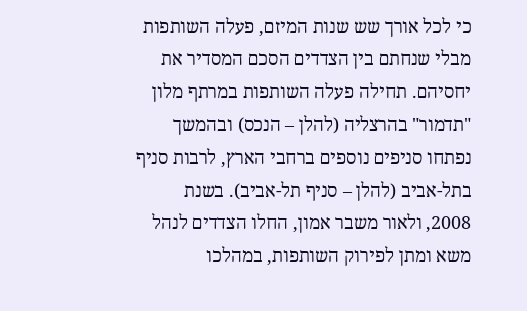כי לכל אורך שש שנות המיזם, פעלה השותפות מבלי שנחתם בין הצדדים הסכם המסדיר את יחסיהם. תחילה פעלה השותפות במרתף מלון "תדמור" בהרצליה (להלן – הנכס) ובהמשך נפתחו סניפים נוספים ברחבי הארץ, לרבות סניף בתל-אביב (להלן – סניף תל-אביב). בשנת 2008, ולאור משבר אמון, החלו הצדדים לנהל משא ומתן לפירוק השותפות, במהלכו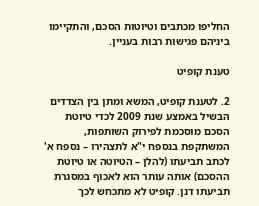החליפו מכתבים וטיוטות הסכם, והתקיימו ביניהם פגישות רבות בעניין.

טענת קופיט

2. לטענת קופיט, המשא ומתן בין הצדדים הבשיל באמצע שנת 2009 לכדי טיוטת הסכם מוסכמת לפירוק השותפות, המשתקפת בנספח י"א לתצהירו – נספח א' לכתב תביעתו (להלן – הטיוטה או טיוטת ההסכם) אותה עותר הוא לאכוף במסגרת תביעתו דנן. קופיט לא מתכחש לכך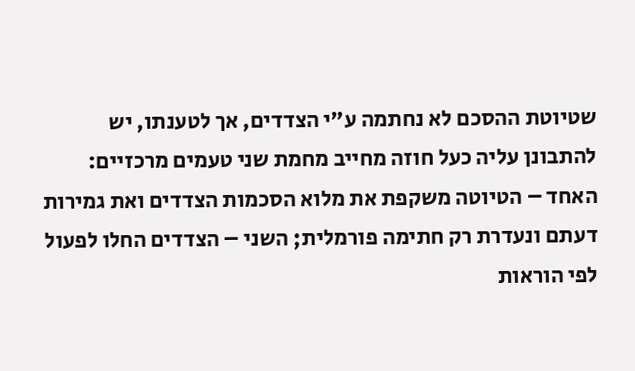שטיוטת ההסכם לא נחתמה ע"י הצדדים, אך לטענתו, יש להתבונן עליה כעל חוזה מחייב מחמת שני טעמים מרכזיים: האחד – הטיוטה משקפת את מלוא הסכמות הצדדים ואת גמירות דעתם ונעדרת רק חתימה פורמלית; השני – הצדדים החלו לפעול לפי הוראות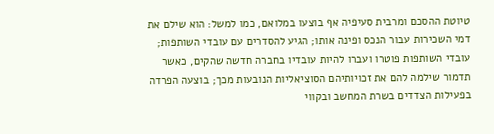טיוטת ההסכם ומרבית סעיפיה אף בוצעו במלואם, כמו למשל: הוא שילם את דמי השכירות עבור הנכס ופינה אותו; הגיע להסדרים עם עובדי השותפות; עובדי השותפות פוטרו ועברו להיות עובדיו בחברה חדשה שהקים, כאשר תדמור שילמה להם את זכויותיהם הסוציאליות הנובעות מכך; בוצעה הפרדה בפעילות הצדדים בשרת המחשב ובקווי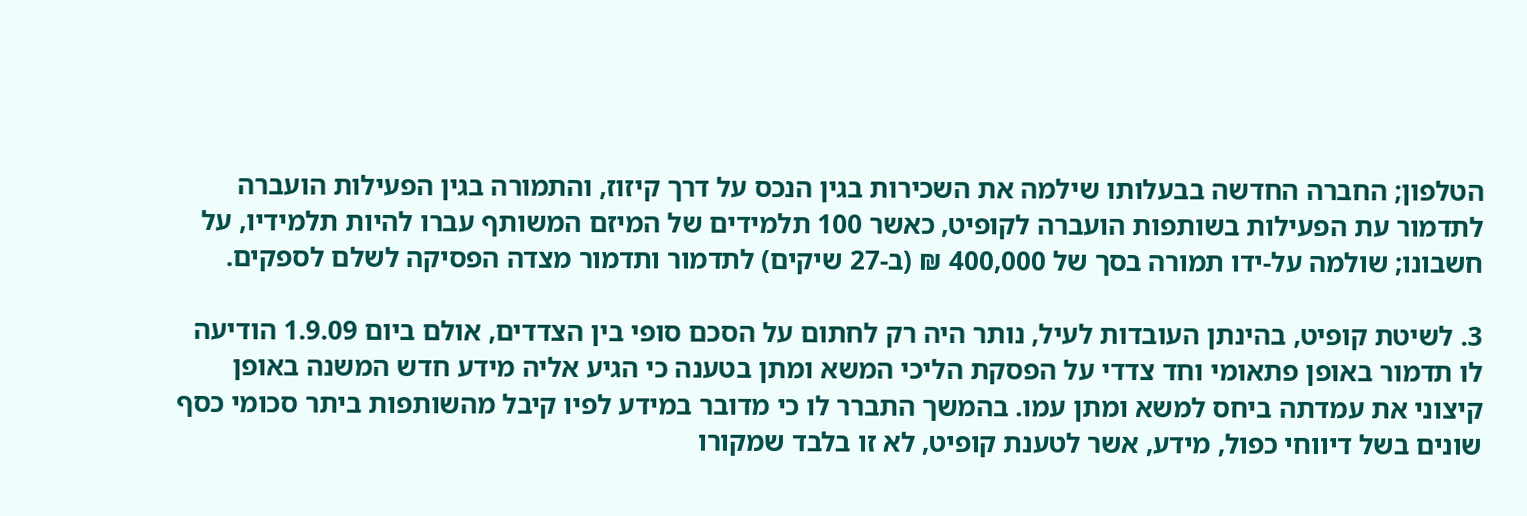הטלפון; החברה החדשה בבעלותו שילמה את השכירות בגין הנכס על דרך קיזוז, והתמורה בגין הפעילות הועברה לתדמור עת הפעילות בשותפות הועברה לקופיט, כאשר 100 תלמידים של המיזם המשותף עברו להיות תלמידיו, על חשבונו; שולמה על-ידו תמורה בסך של 400,000 ₪ (ב-27 שיקים) לתדמור ותדמור מצדה הפסיקה לשלם לספקים.

3. לשיטת קופיט, בהינתן העובדות לעיל, נותר היה רק לחתום על הסכם סופי בין הצדדים, אולם ביום 1.9.09 הודיעה לו תדמור באופן פתאומי וחד צדדי על הפסקת הליכי המשא ומתן בטענה כי הגיע אליה מידע חדש המשנה באופן קיצוני את עמדתה ביחס למשא ומתן עמו. בהמשך התברר לו כי מדובר במידע לפיו קיבל מהשותפות ביתר סכומי כסף שונים בשל דיווחי כפול, מידע, אשר לטענת קופיט, לא זו בלבד שמקורו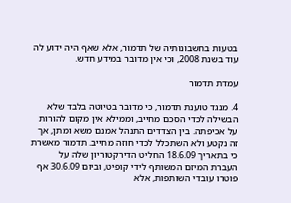בטעות בחשבונותיה של תדמור, אלא שאף היה ידוע לה עוד בשנת 2008, וכי אין מדובר במידע חדש.

עמדת תדמור

4. מנגד טוענת תדמור, כי מדובר בטיוטה בלבד שלא הבשילה לכדי הסכם מחייב, וממילא אין מקום להורות על אכיפתה. בין הצדדים התנהל אמנם משא ומתן, אך זה נקטע ולא השתכלל לכדי חוזה מחייב. תדמור מאשרת כי בתאריך 18.6.09 החליט הדירקטוריון שלה על העברת המיזם המשותף לידי קופיט, וביום 30.6.09 אף פוטרו עובדי השותפות, אלא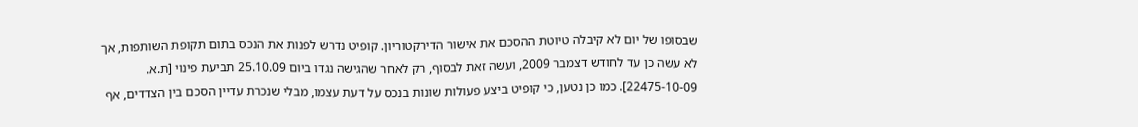שבסופו של יום לא קיבלה טיוטת ההסכם את אישור הדירקטוריון. קופיט נדרש לפנות את הנכס בתום תקופת השותפות, אך לא עשה כן עד לחודש דצמבר 2009, ועשה זאת לבסוף, רק לאחר שהגישה נגדו ביום 25.10.09 תביעת פינוי [ת.א. 22475-10-09]. כמו כן נטען, כי קופיט ביצע פעולות שונות בנכס על דעת עצמו, מבלי שנכרת עדיין הסכם בין הצדדים, אף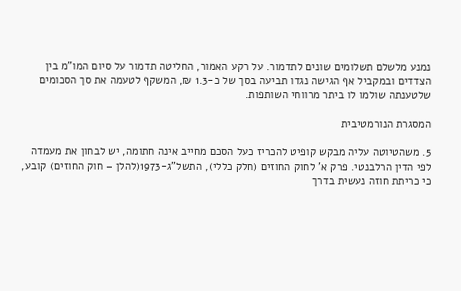נמנע מלשלם תשלומים שונים לתדמור. על רקע האמור, החליטה תדמור על סיום המו"מ בין הצדדים ובמקביל אף הגישה נגדו תביעה בסך של כ-1.3 ₪, המשקף לטעמה את סך הסכומים שלטענתה שולמו לו ביתר מרווחי השותפות.

המסגרת הנורמטיבית

5. משהטיוטה עליה מבקש קופיט להכריז כעל הסכם מחייב אינה חתומה, יש לבחון את מעמדה לפי הדין הרלבנטי. פרק א' לחוק החוזים (חלק כללי), התשל"ג-1973(להלן – חוק החוזים) קובע, כי כריתת חוזה נעשית בדרך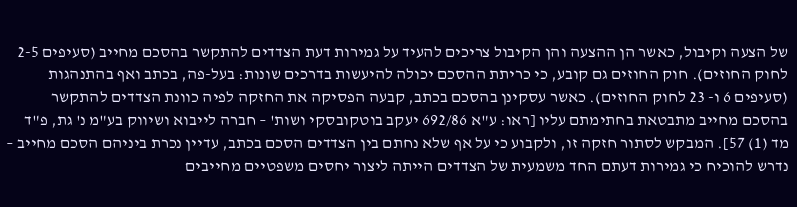של הצעה וקיבול, כאשר הן ההצעה והן הקיבול צריכים להעיד על גמירות דעת הצדדים להתקשר בהסכם מחייב (סעיפים 2-5 לחוק החוזים). חוק החוזים גם קובע, כי כריתת ההסכם יכולה להיעשות בדרכים שונות: בעל-פה, בכתב ואף בהתנהגות (סעיפים 6 ו- 23 לחוק החוזים). כאשר עסקינן בהסכם בכתב, קבעה הפסיקה את החזקה לפיה כוונת הצדדים להתקשר בהסכם מחייב מתבטאת בחתימתם עליו [ראו: ע"א 692/86 יעקב בוטקובסקי ושות' – חברה לייבוא ושיווק בע"מ נ' גת, פ"ד מד (1) 57]. המבקש לסתור חזקה זו, ולקבוע כי על אף שלא נחתם בין הצדדים הסכם בכתב, עדיין נכרת ביניהם הסכם מחייב – נדרש להוכיח כי גמירות דעתם החד משמעית של הצדדים הייתה ליצור יחסים משפטיים מחייבים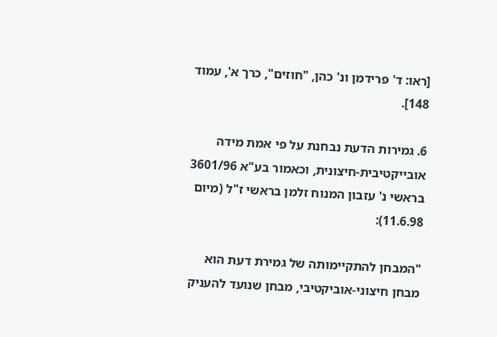[ראו: ד' פרידמן ונ' כהן, "חוזים", כרך א', עמוד 148].

6. גמירות הדעת נבחנת על פי אמת מידה אובייקטיבית-חיצונית, וכאמור בע"א 3601/96 בראשי נ' עזבון המנוח זלמן בראשי ז"ל (מיום 11.6.98):

"המבחן להתקיימותה של גמירת דעת הוא מבחן חיצוני-אוביקטיבי, מבחן שנועד להעניק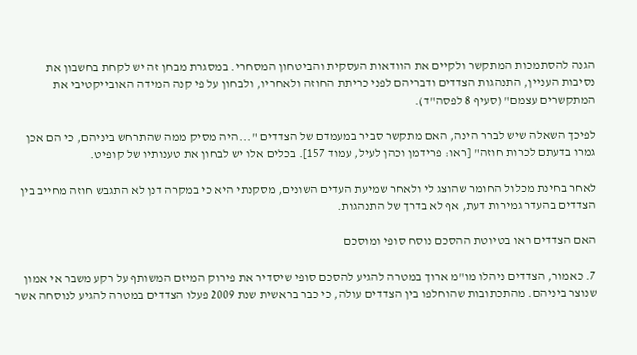הגנה להסתמכות המתקשר ולקיים את הוודאות העסקית והביטחון המסחרי. במסגרת מבחן זה יש לקחת בחשבון את נסיבות העניין, התנהגות הצדדים ודבריהם לפני כריתת החוזה ולאחריו, ולבחון על פי קנה המידה האובייקטיבי את המתקשרים עצמם" (סעיף 8 לפסה"ד).

לפיכך השאלה שיש לברר הינה, האם מתקשר סביר במעמדם של הצדדים "...היה מסיק ממה שהתרחש ביניהם, כי הם אכן גמרו בדעתם לכרות חוזה" [ראו: פרידמן וכהן לעיל, עמוד 157]. בכלים אלו יש לבחון את טענותיו של קופיט.

לאחר בחינת מכלול החומר שהוצג לי ולאחר שמיעת העדים השונים, מסקנתי היא כי במקרה דנן לא התגבש חוזה מחייב בין הצדדים בהעדר גמירות דעת, אף לא בדרך של התנהגות.

האם הצדדים ראו בטיוטת ההסכם נוסח סופי ומוסכם

7. כאמור, הצדדים ניהלו מו"מ ארוך במטרה להגיע להסכם סופי שיסדיר את פירוק המיזם המשותף על רקע משבר אי אמון שנוצר ביניהם. מהתכתובות שהוחלפו בין הצדדים עולה, כי כבר בראשית שנת 2009 פעלו הצדדים במטרה להגיע לנוסחה אשר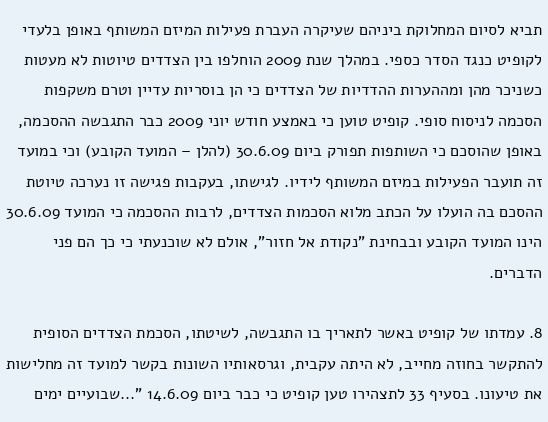תביא לסיום המחלוקת ביניהם שעיקרה העברת פעילות המיזם המשותף באופן בלעדי לקופיט כנגד הסדר כספי. במהלך שנת 2009 הוחלפו בין הצדדים טיוטות לא מעטות כשניכר מהן ומההערות ההדדיות של הצדדים כי הן בוסריות עדיין וטרם משקפות הסכמה לניסוח סופי. קופיט טוען כי באמצע חודש יוני 2009 כבר התגבשה ההסכמה, באופן שהוסכם כי השותפות תפורק ביום 30.6.09 (להלן – המועד הקובע) וכי במועד זה תועבר הפעילות במיזם המשותף לידיו. לגישתו, בעקבות פגישה זו נערכה טיוטת ההסכם בה הועלו על הכתב מלוא הסכמות הצדדים, לרבות ההסכמה כי המועד 30.6.09 הינו המועד הקובע ובבחינת "נקודת אל חזור", אולם לא שוכנעתי כי כך הם פני הדברים.

8. עמדתו של קופיט באשר לתאריך בו התגבשה, לשיטתו, הסכמת הצדדים הסופית להתקשר בחוזה מחייב, לא היתה עקבית, וגרסאותיו השונות בקשר למועד זה מחלישות את טיעונו. בסעיף 33 לתצהירו טען קופיט כי כבר ביום 14.6.09 "...שבועיים ימים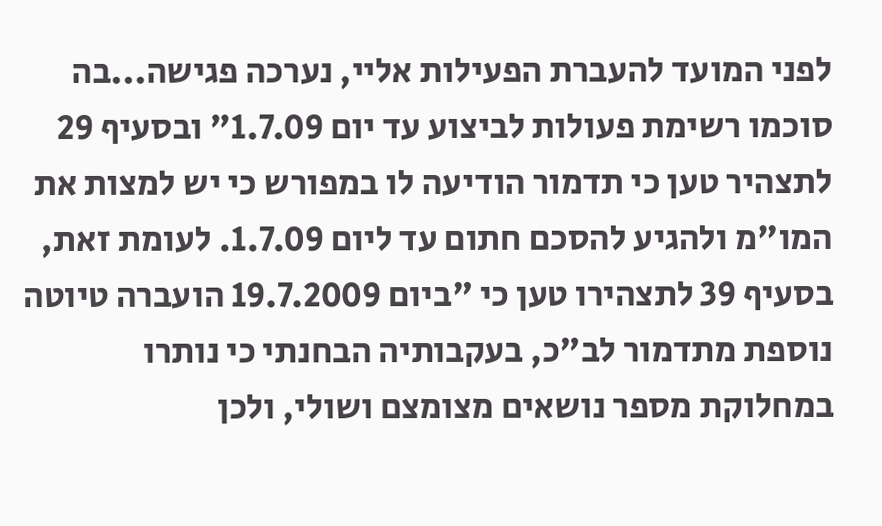לפני המועד להעברת הפעילות אליי, נערכה פגישה...בה סוכמו רשימת פעולות לביצוע עד יום 1.7.09" ובסעיף 29 לתצהיר טען כי תדמור הודיעה לו במפורש כי יש למצות את המו"מ ולהגיע להסכם חתום עד ליום 1.7.09. לעומת זאת, בסעיף 39 לתצהירו טען כי "ביום 19.7.2009 הועברה טיוטה נוספת מתדמור לב"כ, בעקבותיה הבחנתי כי נותרו במחלוקת מספר נושאים מצומצם ושולי, ולכן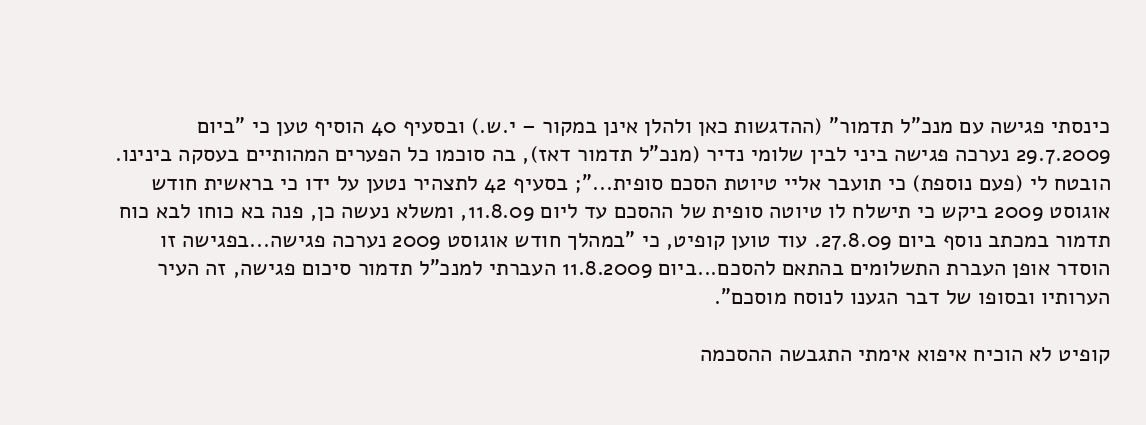כינסתי פגישה עם מנכ"ל תדמור" (ההדגשות כאן ולהלן אינן במקור – י.ש.) ובסעיף 40 הוסיף טען כי "ביום 29.7.2009 נערכה פגישה ביני לבין שלומי נדיר (מנכ"ל תדמור דאז), בה סוכמו כל הפערים המהותיים בעסקה בינינו. הובטח לי (פעם נוספת) כי תועבר אליי טיוטת הסכם סופית..."; בסעיף 42 לתצהיר נטען על ידו כי בראשית חודש אוגוסט 2009 ביקש כי תישלח לו טיוטה סופית של ההסכם עד ליום 11.8.09, ומשלא נעשה כן, פנה בא כוחו לבא כוח תדמור במכתב נוסף ביום 27.8.09. עוד טוען קופיט, כי "במהלך חודש אוגוסט 2009 נערכה פגישה...בפגישה זו הוסדר אופן העברת התשלומים בהתאם להסכם...ביום 11.8.2009 העברתי למנכ"ל תדמור סיכום פגישה, זה העיר הערותיו ובסופו של דבר הגענו לנוסח מוסכם".

קופיט לא הוכיח איפוא אימתי התגבשה ההסכמה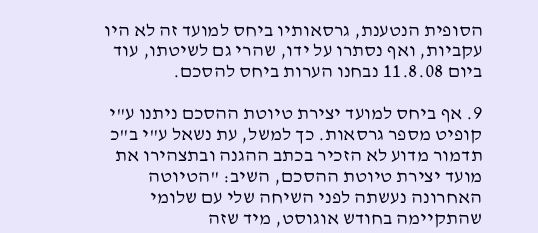הסופית הנטענת, גרסאותיו ביחס למועד זה לא היו עקביות, ואף נסתרו על ידו, שהרי גם לשיטתו, עוד ביום 11.8.08 נבחנו הערות ביחס להסכם.

9. אף ביחס למועד יצירת טיוטת ההסכם ניתנו ע"י קופיט מספר גרסאות. כך למשל, עת נשאל ע"י ב"כ תדמור מדוע לא הזכיר בכתב ההגנה ובתצהירו את מועד יצירת טיוטת ההסכם, השיב: "הטיוטה האחרונה נעשתה לפני השיחה שלי עם שלומי שהתקיימה בחודש אוגוסט, מיד שזה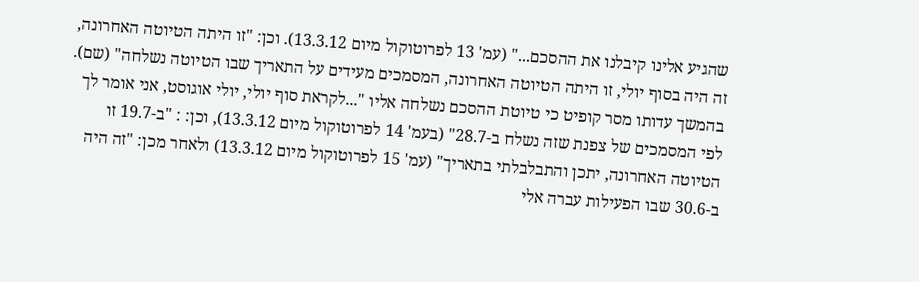שהגיע אלינו קיבלנו את ההסכם..." (עמ' 13 לפרוטוקול מיום 13.3.12). וכן: "זו היתה הטיוטה האחרונה, זה היה בסוף יולי, זו היתה הטיוטה האחרונה, המסמכים מעידים על התאריך שבו הטיוטה נשלחה" (שם). בהמשך עדותו מסר קופיט כי טיוטת ההסכם נשלחה אליו "...לקראת סוף יולי, יולי אוגוסט, אני אומר לך לפי המסמכים של צפנת שזה נשלח ב-28.7" (בעמ' 14 לפרוטוקול מיום 13.3.12), וכן: : "ב-19.7 זו הטיוטה האחרונה, יתכן והתבלבלתי בתאריך" (עמ' 15 לפרוטוקול מיום 13.3.12) ולאחר מכן: "זה היה ב-30.6 שבו הפעילות עברה אלי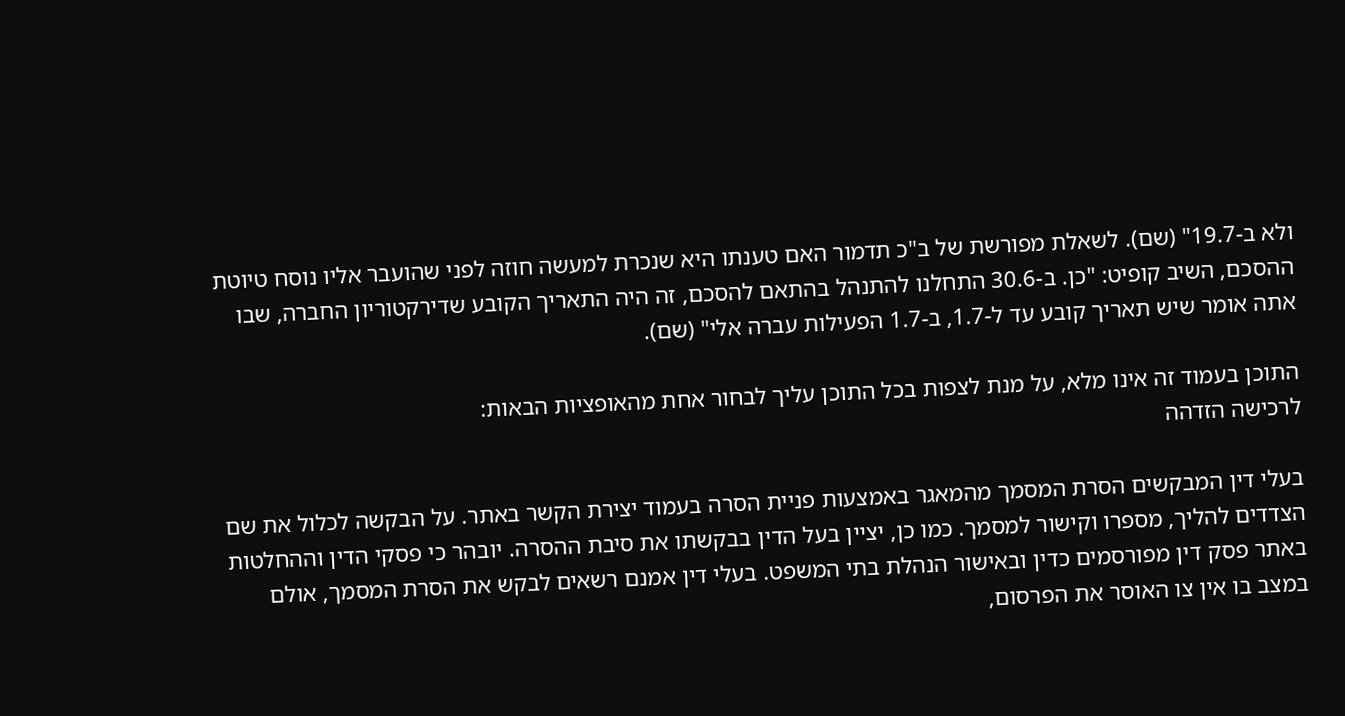ולא ב-19.7" (שם). לשאלת מפורשת של ב"כ תדמור האם טענתו היא שנכרת למעשה חוזה לפני שהועבר אליו נוסח טיוטת ההסכם, השיב קופיט: "כן. ב-30.6 התחלנו להתנהל בהתאם להסכם, זה היה התאריך הקובע שדירקטוריון החברה, שבו אתה אומר שיש תאריך קובע עד ל-1.7, ב-1.7 הפעילות עברה אלי" (שם).

התוכן בעמוד זה אינו מלא, על מנת לצפות בכל התוכן עליך לבחור אחת מהאופציות הבאות:
לרכישה הזדהה

בעלי דין המבקשים הסרת המסמך מהמאגר באמצעות פניית הסרה בעמוד יצירת הקשר באתר. על הבקשה לכלול את שם הצדדים להליך, מספרו וקישור למסמך. כמו כן, יציין בעל הדין בבקשתו את סיבת ההסרה. יובהר כי פסקי הדין וההחלטות באתר פסק דין מפורסמים כדין ובאישור הנהלת בתי המשפט. בעלי דין אמנם רשאים לבקש את הסרת המסמך, אולם במצב בו אין צו האוסר את הפרסום,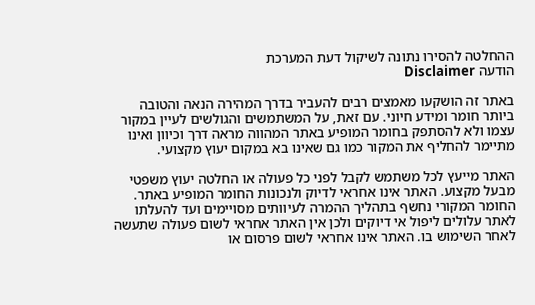ההחלטה להסירו נתונה לשיקול דעת המערכת
הודעה Disclaimer

באתר זה הושקעו מאמצים רבים להעביר בדרך המהירה הנאה והטובה ביותר חומר ומידע חיוני. עם זאת, על המשתמשים והגולשים לעיין במקור עצמו ולא להסתפק בחומר המופיע באתר המהווה מראה דרך וכיוון ואינו מתיימר להחליף את המקור כמו גם שאינו בא במקום יעוץ מקצועי.

האתר מייעץ לכל משתמש לקבל לפני כל פעולה או החלטה יעוץ משפטי מבעל מקצוע. האתר אינו אחראי לדיוק ולנכונות החומר המופיע באתר. החומר המקורי נחשף בתהליך ההמרה לעיוותים מסויימים ועד להעלתו לאתר עלולים ליפול אי דיוקים ולכן אין האתר אחראי לשום פעולה שתעשה לאחר השימוש בו. האתר אינו אחראי לשום פרסום או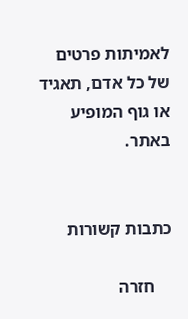לאמיתות פרטים של כל אדם, תאגיד או גוף המופיע באתר.


כתבות קשורות

    חזרה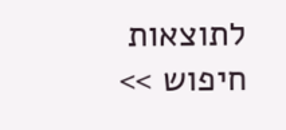לתוצאות חיפוש >>